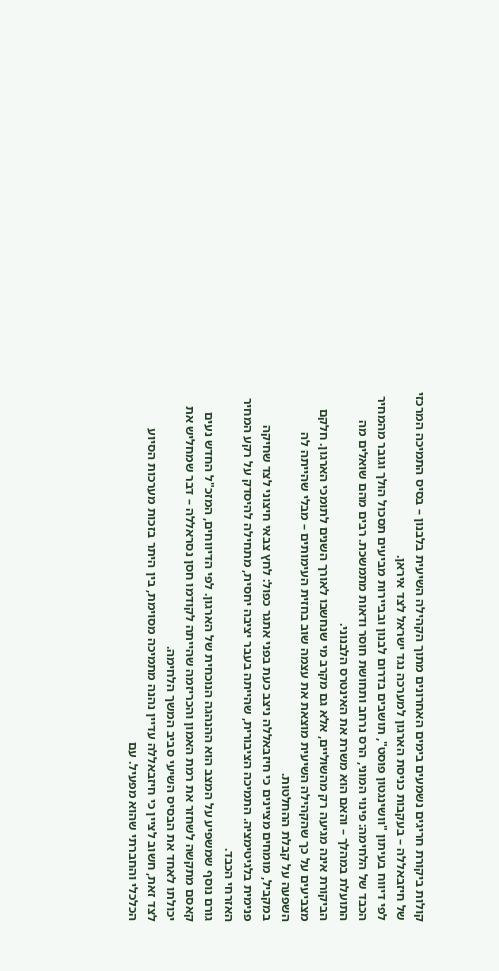קולות ביקורת חריגים נשמעים בימים האחרונים מתוך הקהילה השיעית בלבנון – בסיס התמיכה המרכזי של חיזבאללה – בעקבות כניסת הארגון למערכה נגד ישראל לצד איראן.
לפי דיווח בעיתון "וושינגטון פוסט", תושבים בדרום לבנון ובביירות מביעים תסכול הולך וגובר מהמחיר הכבד של הלחימה: פינוי המוני, הרס נרחב ותחושת חוסר ודאות מתמשכת. רבים מהם שואלים מה התועלת במהלך – והאם הוא משרת את האינטרס הלבנוני.
הביקורת אינה מגיעה רק מהשוליים, אלא גם מקרב מי שנחשבו לאורך השנים לתומכי הארגון. חלקם מצביעים על כך שהקהילה השיעית מוצאת את עצמה שוב בחזית העימותים – מבלי שהייתה לה השפעה על קבלת ההחלטות.
במקביל, מומחים מציינים כי חיזבאללה ניצב כעת בפני אתגר כפול: לחץ צבאי חיצוני לצד שחיקה פנימית בלגיטימציה. התמיכה הציבורית, שהייתה בעבר יציבה יחסית, מתחילה להיסדק על רקע המחיר האזרחי הכבד.
גורם נוסף שמשפיע על המצב הוא ההנהגה הנוכחית של הארגון. לפי הדיווחים, המזכ"ל החדש נעים קאסם מתקשה לשחזר את רמת האמון והכריזמה שהייתה לקודמו חסן נסראללה – דבר שמחליש את יכולתו לאחד את הבסיס השיעי סביב המשך הלחימה.
לצד זאת, חשוב לציין כי חיזבאללה עדיין נהנה מתמיכה מסוימת, בין היתר בזכות מערכות הסיוע הכלכלי והחברתי שהוא מפעיל. עם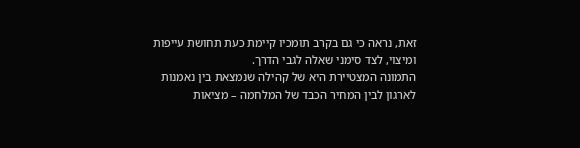זאת, נראה כי גם בקרב תומכיו קיימת כעת תחושת עייפות ומיצוי, לצד סימני שאלה לגבי הדרך.
התמונה המצטיירת היא של קהילה שנמצאת בין נאמנות לארגון לבין המחיר הכבד של המלחמה – מציאות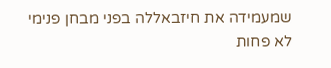שמעמידה את חיזבאללה בפני מבחן פנימי לא פחות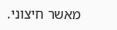מאשר חיצוני.